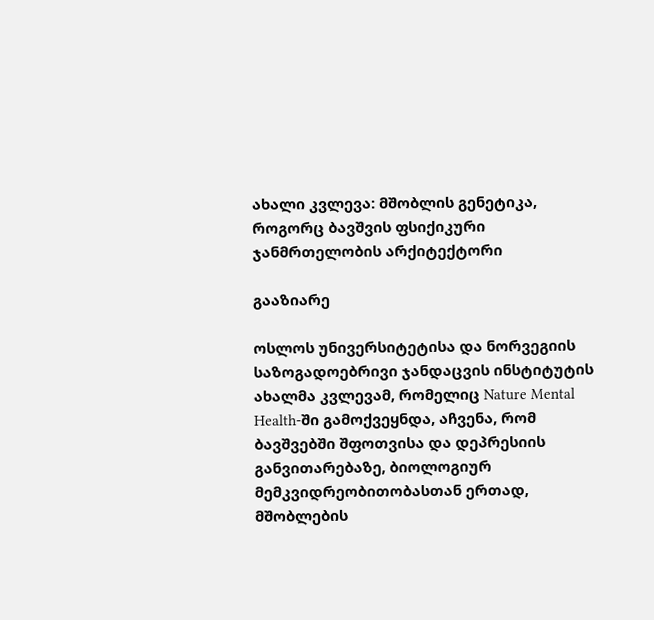ახალი კვლევა: მშობლის გენეტიკა, როგორც ბავშვის ფსიქიკური ჯანმრთელობის არქიტექტორი

გააზიარე

ოსლოს უნივერსიტეტისა და ნორვეგიის საზოგადოებრივი ჯანდაცვის ინსტიტუტის ახალმა კვლევამ, რომელიც Nature Mental Health-ში გამოქვეყნდა, აჩვენა, რომ ბავშვებში შფოთვისა და დეპრესიის განვითარებაზე, ბიოლოგიურ მემკვიდრეობითობასთან ერთად, მშობლების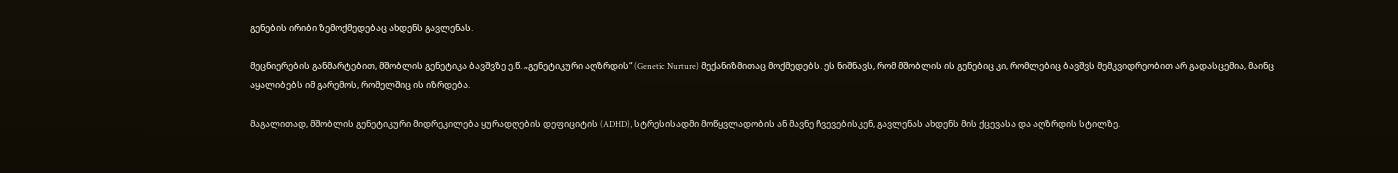გენების ირიბი ზემოქმედებაც ახდენს გავლენას.

მეცნიერების განმარტებით, მშობლის გენეტიკა ბავშვზე ე.წ. „გენეტიკური აღზრდის“ (Genetic Nurture) მექანიზმითაც მოქმედებს. ეს ნიშნავს, რომ მშობლის ის გენებიც კი, რომლებიც ბავშვს მემკვიდრეობით არ გადასცემია, მაინც აყალიბებს იმ გარემოს, რომელშიც ის იზრდება.

მაგალითად, მშობლის გენეტიკური მიდრეკილება ყურადღების დეფიციტის (ADHD), სტრესისადმი მოწყვლადობის ან მავნე ჩვევებისკენ, გავლენას ახდენს მის ქცევასა და აღზრდის სტილზე.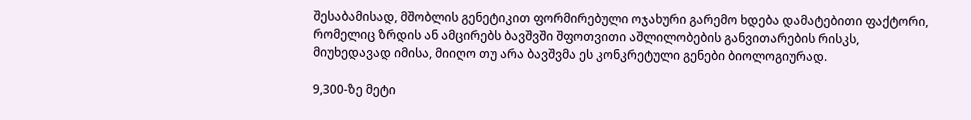შესაბამისად, მშობლის გენეტიკით ფორმირებული ოჯახური გარემო ხდება დამატებითი ფაქტორი, რომელიც ზრდის ან ამცირებს ბავშვში შფოთვითი აშლილობების განვითარების რისკს, მიუხედავად იმისა, მიიღო თუ არა ბავშვმა ეს კონკრეტული გენები ბიოლოგიურად.

9,300-ზე მეტი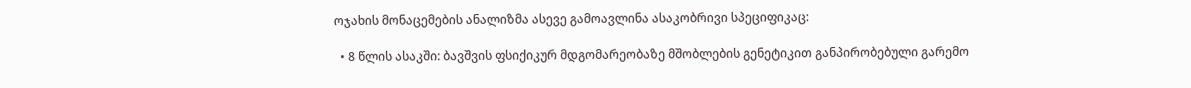ოჯახის მონაცემების ანალიზმა ასევე გამოავლინა ასაკობრივი სპეციფიკაც:

  • 8 წლის ასაკში: ბავშვის ფსიქიკურ მდგომარეობაზე მშობლების გენეტიკით განპირობებული გარემო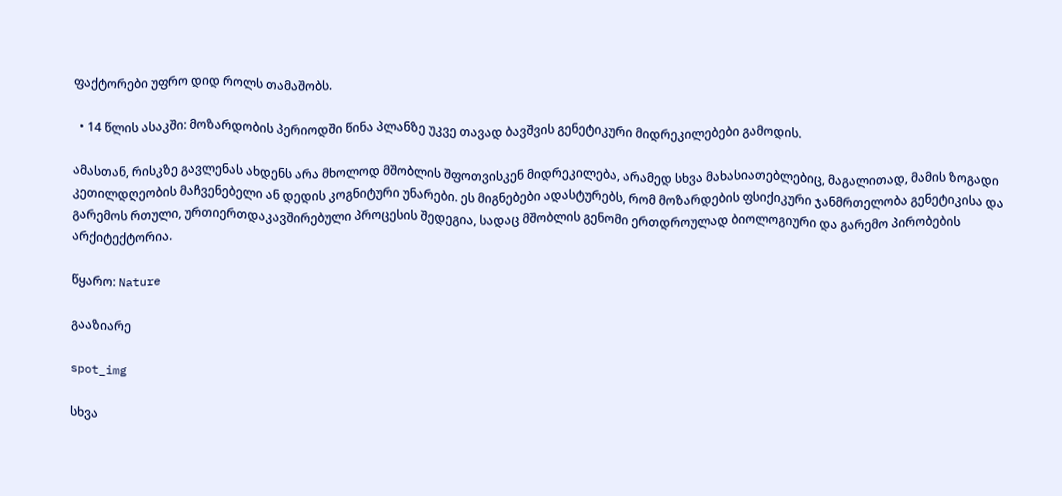ფაქტორები უფრო დიდ როლს თამაშობს.

  • 14 წლის ასაკში: მოზარდობის პერიოდში წინა პლანზე უკვე თავად ბავშვის გენეტიკური მიდრეკილებები გამოდის.

ამასთან, რისკზე გავლენას ახდენს არა მხოლოდ მშობლის შფოთვისკენ მიდრეკილება, არამედ სხვა მახასიათებლებიც, მაგალითად, მამის ზოგადი კეთილდღეობის მაჩვენებელი ან დედის კოგნიტური უნარები. ეს მიგნებები ადასტურებს, რომ მოზარდების ფსიქიკური ჯანმრთელობა გენეტიკისა და გარემოს რთული, ურთიერთდაკავშირებული პროცესის შედეგია, სადაც მშობლის გენომი ერთდროულად ბიოლოგიური და გარემო პირობების არქიტექტორია.

წყარო: Nature

გააზიარე

spot_img

სხვა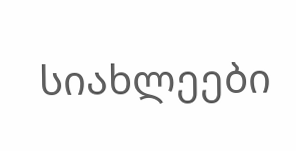სიახლეები